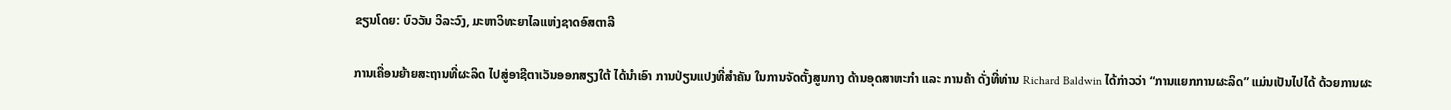ຂຽນໂດຍ: ບົວວັນ ວິລະວົງ, ມະຫາວິທະຍາໄລແຫ່ງຊາດອົສຕາລີ

ການເຄື່ອນຍ້າຍສະຖານທີ່ຜະລິດ ໄປສູ່ອາຊີຕາເວັນອອກສຽງໃຕ້ ໄດ້ນຳເອົາ ການປ່ຽນແປງທີ່ສຳຄັນ ໃນການຈັດຕັ້ງສູນກາງ ດ້ານອຸດສາຫະກຳ ແລະ ການຄ້າ ດັ່ງທີ່ທ່ານ Richard Baldwin ໄດ້ກ່າວວ່າ “ການແຍກການຜະລິດ” ແມ່ນເປັນໄປໄດ້ ດ້ວຍການຜະ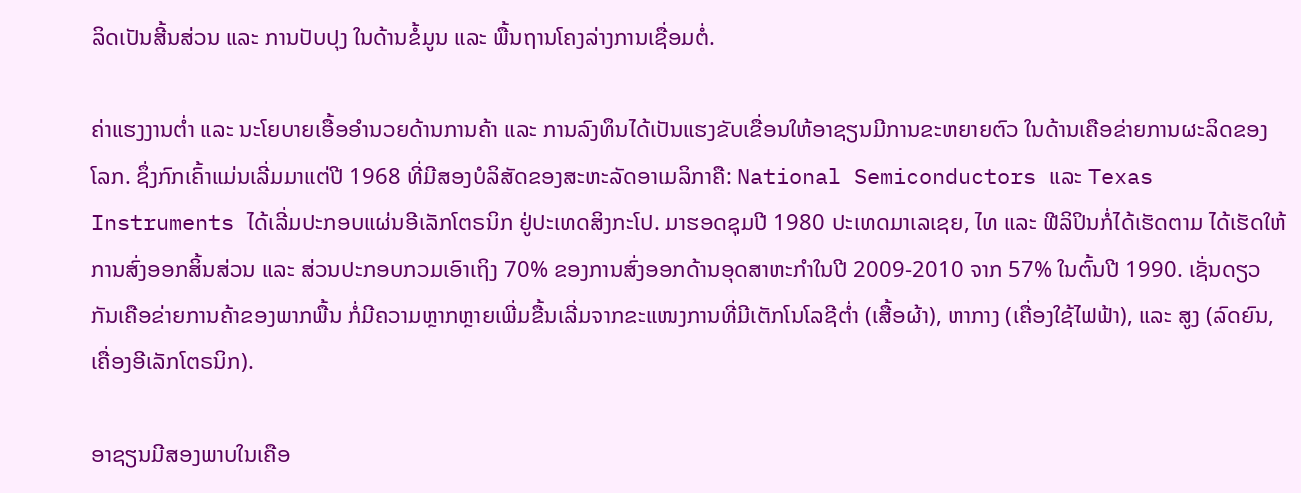ລິດເປັນສີ້ນສ່ວນ ແລະ ການປັບປຸງ ໃນດ້ານຂໍ້ມູນ ແລະ ພື້ນຖານໂຄງລ່າງການເຊື່ອມຕໍ່.

ຄ່າແຮງງານຕ່ຳ ແລະ ນະໂຍບາຍເອື້ອອຳນວຍດ້ານການຄ້າ ແລະ ການລົງທຶນໄດ້ເປັນແຮງຂັບເຂື່ອນໃຫ້ອາຊຽນມີການຂະຫຍາຍຕົວ ໃນດ້ານເຄືອຂ່າຍການຜະລິດຂອງໂລກ. ຊຶ່ງກົກເຄົ້າແມ່ນເລີ່ມມາແຕ່ປີ 1968 ທີ່ມີສອງບໍລິສັດຂອງສະຫະລັດອາເມລິກາຄື: National Semiconductors ແລະ Texas Instruments ໄດ້ເລີ່ມປະກອບແຜ່ນອີເລັກໂຕຣນິກ ຢູ່ປະເທດສິງກະໂປ. ມາຮອດຊຸມປີ 1980 ປະເທດມາເລເຊຍ, ໄທ ແລະ ຟີລິປິນກໍ່ໄດ້ເຮັດຕາມ ໄດ້ເຮັດໃຫ້ການສົ່ງອອກສິ້ນສ່ວນ ແລະ ສ່ວນປະກອບກວມເອົາເຖິງ 70% ຂອງການສົ່ງອອກດ້ານອຸດສາຫະກຳໃນປີ 2009-2010 ຈາກ 57% ໃນຕົ້ນປີ 1990. ເຊັ່ນດຽວກັນເຄືອຂ່າຍການຄ້າຂອງພາກພື້ນ ກໍ່ມີຄວາມຫຼາກຫຼາຍເພີ່ມຂື້ນເລີ່ມຈາກຂະແໜງການທີ່ມີເຕັກໂນໂລຊີຕ່ຳ (ເສື້ອຜ້າ), ຫາກາງ (ເຄື່ອງໃຊ້ໄຟຟ້າ), ແລະ ສູງ (ລົດຍົນ, ເຄື່ອງອີເລັກໂຕຣນິກ).

ອາຊຽນມີສອງພາບໃນເຄືອ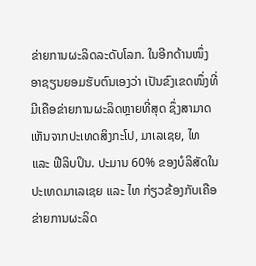ຂ່າຍການຜະລິດລະດັບໂລກ. ໃນອີກດ້ານໜຶ່ງ ອາຊຽນຍອມຮັບຕົນເອງວ່າ ເປັນຂົງເຂດໜຶ່ງທີ່ມີເຄືອຂ່າຍການຜະລິດຫຼາຍທີ່ສຸດ ຊຶ່ງສາມາດເຫັນຈາກປະເທດສິງກະໂປ, ມາເລເຊຍ, ໄທ ແລະ ຟີລິບປິນ. ປະມານ 60% ຂອງບໍລິສັດໃນປະເທດມາເລເຊຍ ແລະ ໄທ ກ່ຽວຂ້ອງກັບເຄືອຂ່າຍການຜະລິດ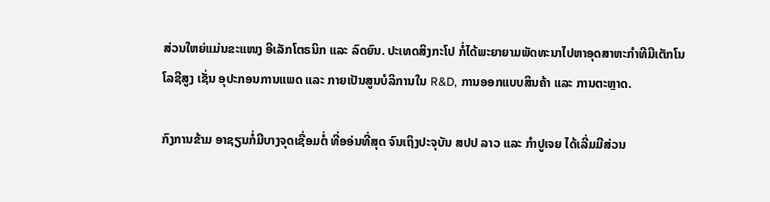ສ່ວນໃຫຍ່ແມ່ນຂະແໜງ ອີເລັກໂຕຣນິກ ແລະ ລົດຍົນ. ປະເທດສິງກະໂປ ກໍ່ໄດ້ພະຍາຍາມພັດທະນາໄປຫາອຸດສາຫະກຳທີມີເຕັກໂນໂລຊີສູງ ເຊັ່ນ ອຸປະກອນການແພດ ແລະ ກາຍເປັນສູນບໍລິການໃນ R&D, ການອອກແບບສິນຄ້າ ແລະ ການຕະຫຼາດ.

ກົງການຂ້າມ ອາຊຽນກໍ່ມີບາງຈຸດເຊື່ອມຕໍ່ ທີ່ອອ່ນທີ່ສຸດ ຈົນເຖິງປະຈຸບັນ ສປປ ລາວ ແລະ ກໍາປູເຈຍ ໄດ້ເລີ່ມມີສ່ວນ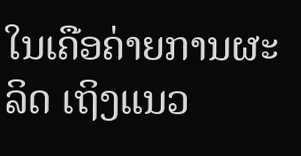ໃນເຄືອຄ່າຍການຜະລິດ ເຖິງແນວ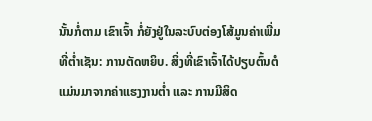ນັ້ນກໍ່ຕາມ ເຂົາເຈົ້າ ກໍ່ຍັງຢູ່ໃນລະບົບຕ່ອງໂສ້ມູນຄ່າເພີ່ມທີ່ຕ່ຳເຊັນ: ການຕັດຫຍິບ. ສິ່ງທີ່ເຂົາເຈົ້າໄດ້ປຽບຕົ້ນຕໍ ແມ່ນມາຈາກຄ່າແຮງງານຕ່ຳ ແລະ ການມີສິດ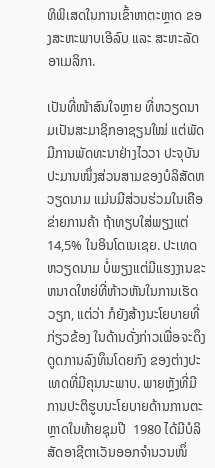ທິພິເສດໃນການເຂົ້າຫາຕະຫຼາດ ຂອງສະຫະພາບເອີລົບ ແລະ ສະຫະລັດອາເມລິກາ.

ເປັນທີ່ໜ້າສົນໃຈຫຼາຍ ທີ່ຫວຽດນາມເປັນສະມາຊິກອາຊຽນໃໝ່ ແຕ່ພັດມີການພັດທະນາຢ່າງໄວວາ ປະຈຸບັນ ປະມານໜຶ່ງສ່ວນສາມຂອງບໍລິສັດຫວຽດນາມ ແມ່ນມີສ່ວນຮ່ວມໃນເຄືອຂ່າຍການຄ້າ ຖ້າທຽບໃສ່ພຽງແຕ່ 14,5% ໃນອິນໂດເນເຊຍ. ປະເທດຫວຽດນາມ ບໍ່ພຽງແຕ່ມີແຮງງານຂະຫນາດໃຫຍ່ທີ່ຫ້າວຫັນໃນການເຮັດວຽກ, ແຕ່ວ່າ ກໍຍັງສ້າງນະໂຍບາຍທີ່ກ່ຽວຂ້ອງ ໃນດ້ານດັ່ງກ່າວເພື່ອຈະດຶງດູດການລົງທຶນໂດຍກົງ ຂອງຕ່າງປະເທດທີ່ມີຄຸນນະພາບ. ພາຍຫຼັງທີ່ມີການປະຕິຮູບນະໂຍບາຍດ້ານການຕະຫຼາດໃນທ້າຍຊຸມປີ  1980 ໄດ້ມີບໍລິສັດອາຊີຕາເວັນອອກຈໍານວນໜຶ່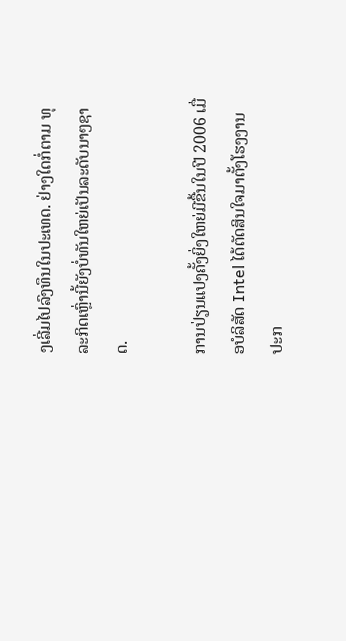ງເລີ່ມໄປລົງທຶນໃນປະເທດ. ຢ່າງໃດກໍ່ຕາມ ທຸລະກິດເຫຼົ່ານີ້ຍັງບໍ່ທັນໃຫຍ່ເປັນລະດັບນາໆຊາດ.

ການປ່ຽນແປງຄັ້ງຍິ່ງໃຫຍ່ມີຂື້ນໃນປີ 2006 ເມື່ອບໍລິສັດ Intel ໄດ້ຕັດສິນໃຈມາຕັ້ງໂຮງງານປະກ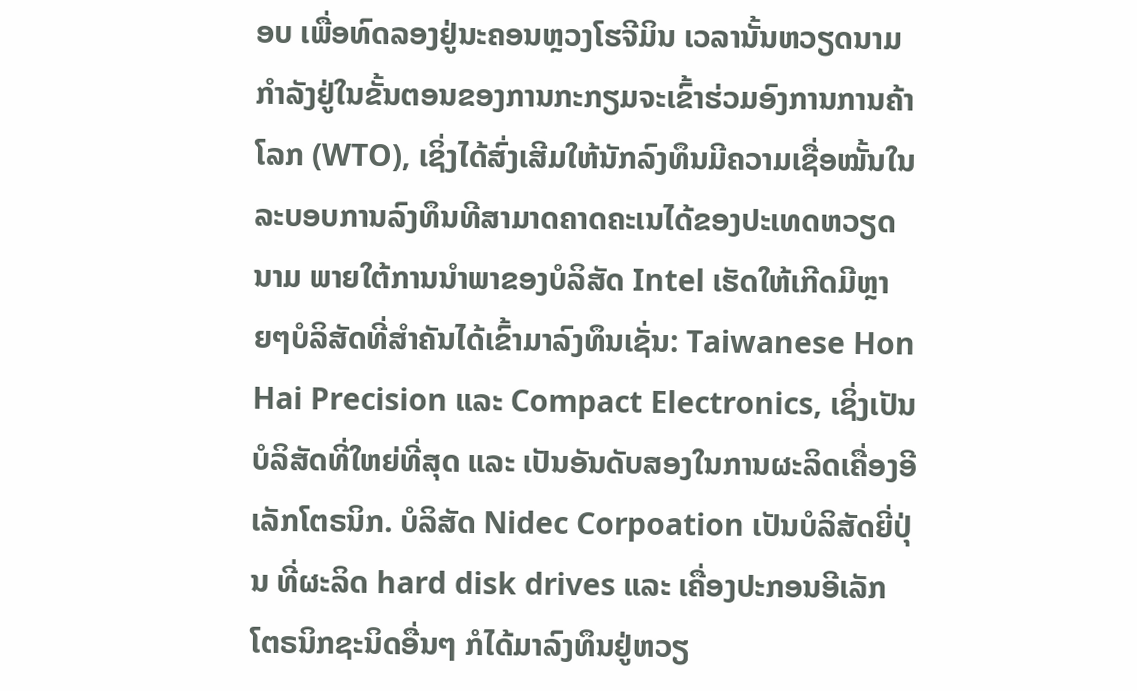ອບ ເພື່ອທົດລອງຢູ່ນະຄອນຫຼວງໂຮຈີມິນ ເວລານັ້ນຫວຽດນາມກຳລັງຢູ່ໃນຂັ້ນຕອນຂອງການກະກຽມຈະເຂົ້າຮ່ວມອົງການການຄ້າໂລກ (WTO), ເຊິ່ງໄດ້ສົ່ງເສີມໃຫ້ນັກລົງທຶນມີຄວາມເຊື່ອໝັ້ນໃນລະບອບການລົງທຶນທີສາມາດຄາດຄະເນໄດ້ຂອງປະເທດຫວຽດນາມ ພາຍໃຕ້ການນຳພາຂອງບໍລິສັດ Intel ເຮັດໃຫ້ເກີດມີຫຼາຍໆບໍລິສັດທີ່ສຳຄັນໄດ້ເຂົ້າມາລົງທຶນເຊັ່ນ: Taiwanese Hon Hai Precision ແລະ Compact Electronics, ເຊິ່ງເປັນບໍລິສັດທີ່ໃຫຍ່ທີ່ສຸດ ແລະ ເປັນອັນດັບສອງໃນການຜະລິດເຄື່ອງອີເລັກໂຕຣນິກ. ບໍລິສັດ Nidec Corpoation ເປັນບໍລິສັດຍີ່ປຸ່ນ ທີ່ຜະລິດ hard disk drives ແລະ ເຄື່ອງປະກອນອີເລັກໂຕຣນິກຊະນິດອື່ນໆ ກໍໄດ້ມາລົງທຶນຢູ່ຫວຽ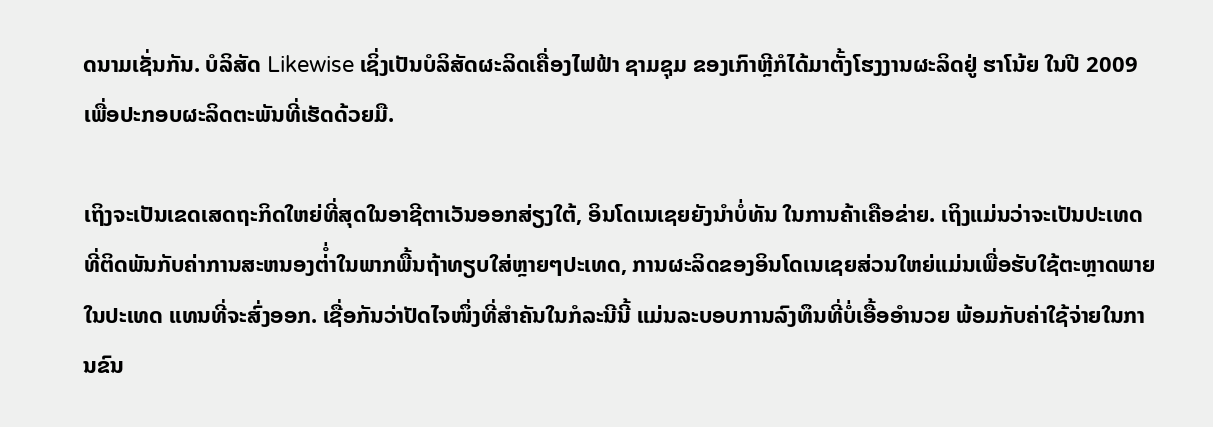ດນາມເຊັ່ນກັນ. ບໍລິສັດ Likewise ເຊິ່ງເປັນບໍລິສັດຜະລິດເຄື່ອງໄຟຟ້າ ຊາມຊຸມ ຂອງເກົາຫຼີກໍໄດ້ມາຕັ້ງໂຮງງານຜະລິດຢູ່ ຮາໂນ້ຍ ໃນປີ 2009 ເພື່ອປະກອບຜະລິດຕະພັນທີ່ເຮັດດ້ວຍມື.

ເຖິງຈະເປັນເຂດເສດຖະກິດໃຫຍ່ທີ່ສຸດໃນອາຊີຕາເວັນອອກສ່ຽງໃຕ້, ອິນໂດເນເຊຍຍັງນຳບໍ່ທັນ ໃນການຄ້າເຄືອຂ່າຍ. ເຖິງແມ່ນວ່າຈະເປັນປະເທດທີ່ຕິດພັນກັບຄ່າການສະຫນອງຕ່ໍ່າໃນພາກພື້ນຖ້າທຽບໃສ່ຫຼາຍໆປະເທດ, ການຜະລິດຂອງອິນໂດເນເຊຍສ່ວນໃຫຍ່ແມ່ນເພື່ອຮັບໃຊ້ຕະຫຼາດພາຍໃນປະເທດ ແທນທີ່ຈະສົ່ງອອກ. ເຊື່ອກັນວ່າປັດໄຈໜຶ່ງທີ່ສໍາຄັນໃນກໍລະນີນີ້ ແມ່ນລະບອບການລົງທຶນທີ່ບໍ່ເອື້ອອໍານວຍ ພ້ອມກັບຄ່າໃຊ້ຈ່າຍໃນການຂົນ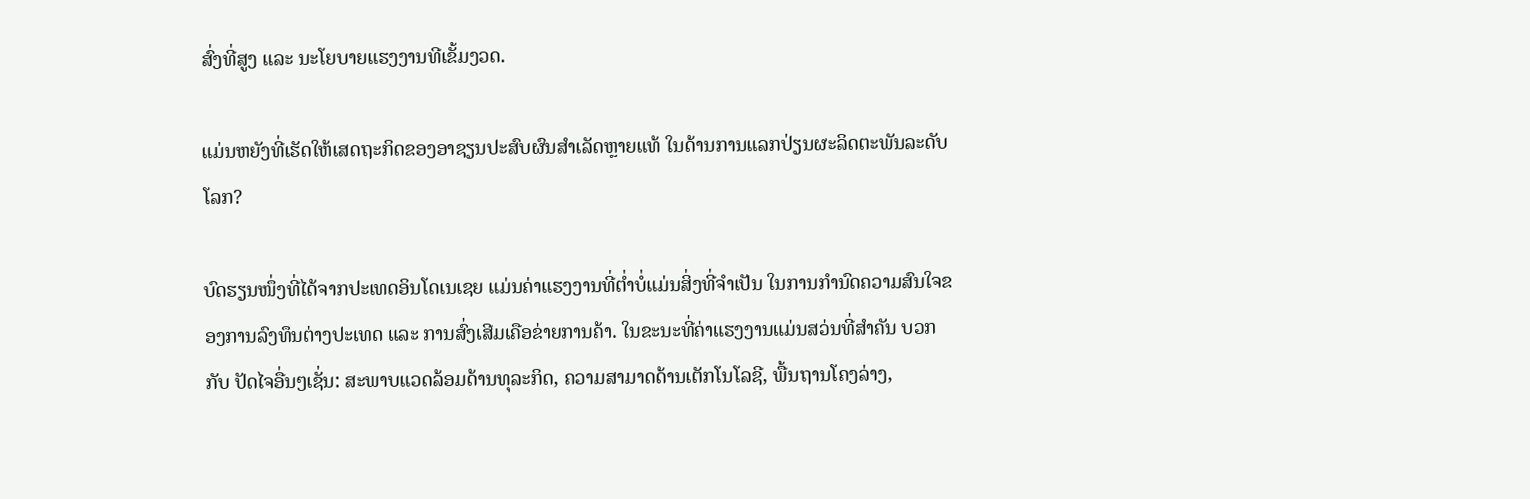ສົ່ງທີ່ສູງ ແລະ ນະໂຍບາຍແຮງງານທີເຂັ້ມງວດ.

ແມ່ນຫຍັງທີ່ເຮັດໃຫ້ເສດຖະກິດຂອງອາຊຽນປະສົບຜົນສຳເລັດຫຼາຍແທ້ ໃນດ້ານການແລກປ່ຽນຜະລິດຕະພັນລະດັບໂລກ?

ບົດຮຽນໜຶ່ງທີ່ໄດ້ຈາກປະເທດອິນໂດເນເຊຍ ແມ່ນຄ່າແຮງງານທີ່ຕ່ຳບໍ່ແມ່ນສິ່ງທີ່ຈຳເປັນ ໃນການກຳນົດຄວາມສົນໃຈຂອງການລົງທຶນຕ່າງປະເທດ ແລະ ການສົ່ງເສີມເຄືອຂ່າຍການຄ້າ. ໃນຂະນະທີ່ຄ່າແຮງງານແມ່ນສວ່ນທີ່ສຳຄັນ ບວກກັບ ປັດໄຈອື່ນໆເຊັ່ນ: ສະພາບແວດລ້ອມດ້ານທຸລະກິດ, ຄວາມສາມາດດ້ານເຕັກໂນໂລຊີ, ພື້ນຖານໂຄງລ່າງ,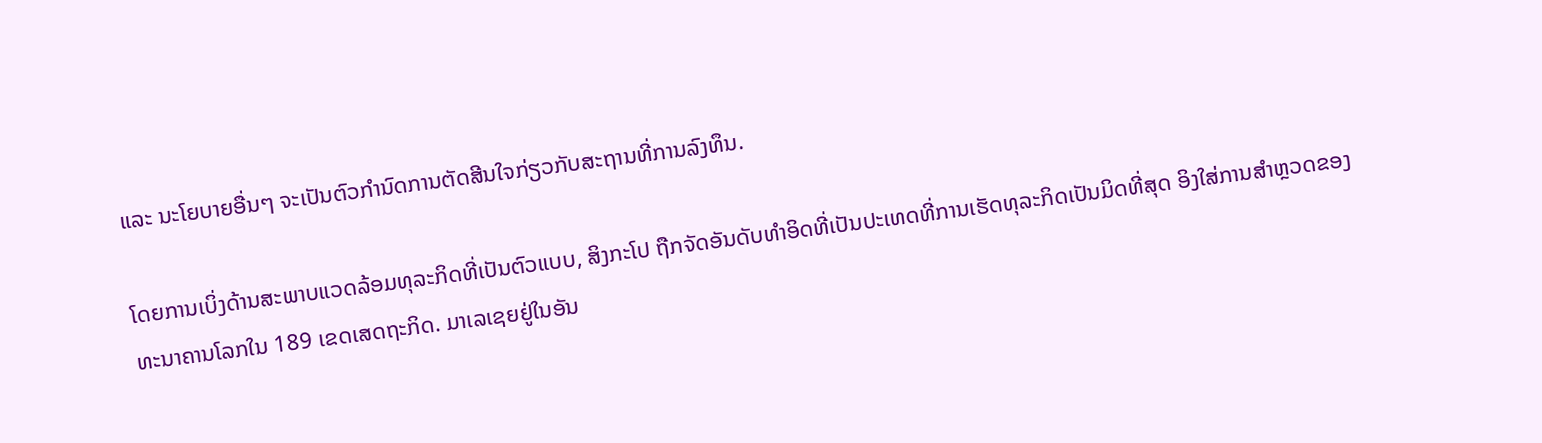ແລະ ນະໂຍບາຍອື່ນໆ ຈະເປັນຕົວກຳນົດການຕັດສີນໃຈກ່ຽວກັບສະຖານທີ່ການລົງທຶນ.

ໂດຍການເບິ່ງດ້ານສະພາບແວດລ້ອມທຸລະກິດທີ່ເປັນຕົວແບບ, ສິງກະໂປ ຖືກຈັດອັນດັບທໍາອິດທີ່ເປັນປະເທດທີ່ການເຮັດທຸລະກິດເປັນມິດທີ່ສຸດ ອິງໃສ່ການສໍາຫຼວດຂອງທະນາຄານໂລກໃນ 189 ເຂດເສດຖະກິດ. ມາເລເຊຍຢູ່ໃນອັນ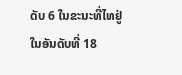ດັບ 6 ໃນຂະນະທີ່ໄທຢູ່ໃນອັນດັບທີ່ 18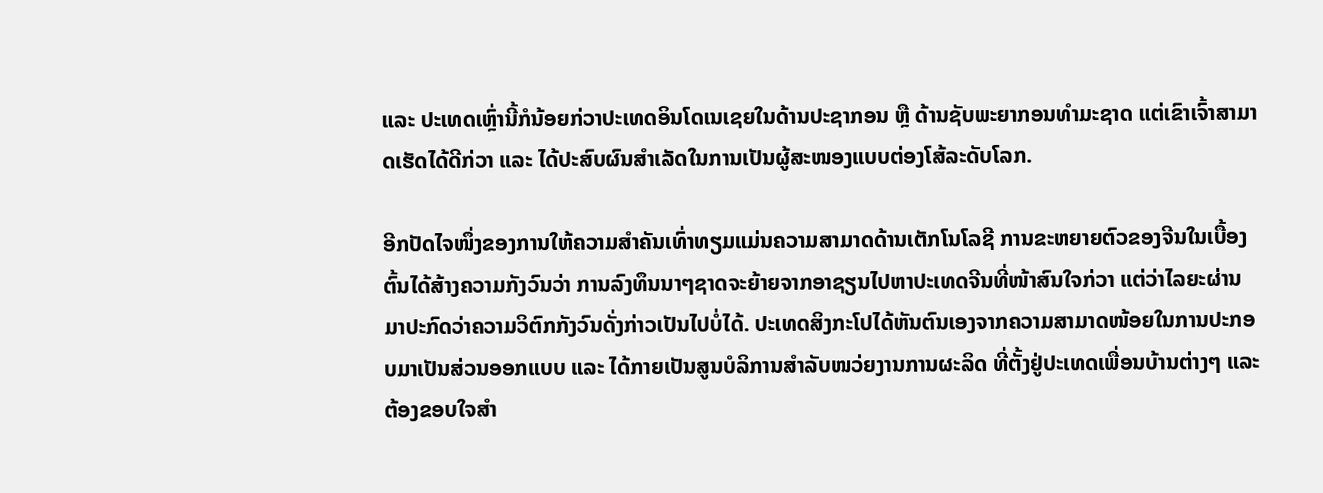ແລະ ປະເທດເຫຼົ່ານີ້ກໍນ້ອຍກ່ວາປະເທດອິນໂດເນເຊຍໃນດ້ານປະຊາກອນ ຫຼື ດ້ານຊັບພະຍາກອນທຳມະຊາດ ແຕ່ເຂົາເຈົ້າສາມາດເຮັດໄດ້ດີກ່ວາ ແລະ ໄດ້ປະສົບຜົນສໍາເລັດໃນການເປັນຜູ້ສະໜອງແບບຕ່ອງໂສ້ລະດັບໂລກ.

ອີກປັດໄຈໜຶ່ງຂອງການໃຫ້ຄວາມສຳຄັນເທົ່າທຽມແມ່ນຄວາມສາມາດດ້ານເຕັກໂນໂລຊີ ການຂະຫຍາຍຕົວຂອງຈີນໃນເບື້ອງຕົ້ນໄດ້ສ້າງຄວາມກັງວົນວ່າ ການລົງທຶນນາໆຊາດຈະຍ້າຍຈາກອາຊຽນໄປຫາປະເທດຈີນທີ່ໜ້າສົນໃຈກ່ວາ ແຕ່ວ່າໄລຍະຜ່ານມາປະກົດວ່າຄວາມວິຕົກກັງວົນດັ່ງກ່າວເປັນໄປບໍ່ໄດ້. ປະເທດສິງກະໂປໄດ້ຫັນຕົນເອງຈາກຄວາມສາມາດໜ້ອຍໃນການປະກອບມາເປັນສ່ວນອອກແບບ ແລະ ໄດ້ກາຍເປັນສູນບໍລິການສຳລັບໜວ່ຍງານການຜະລິດ ທີ່ຕັ້ງຢູ່ປະເທດເພື່ອນບ້ານຕ່າງໆ ແລະ ຕ້ອງຂອບໃຈສຳ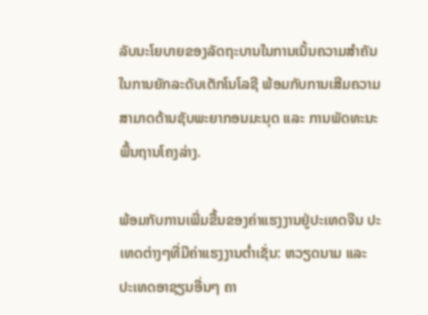ລັບນະໂຍບາຍຂອງລັດຖະບານໃນການເນັ້ນຄວາມສຳຄັນໃນການຍັກລະດັບເຕັກໂນໂລຊີ ພ້ອມກັບການເສີມຄວາມສາມາດດ້ານຊັບພະຍາກອນມະນຸດ ແລະ ການພັດທະນະພື້ນຖານໂຄງລ່າງ.

ພ້ອມກັບການເພີ່ມຂື້ນຂອງຄ່າແຮງງານຢູ່ປະເທດຈີນ ປະເທດຕ່າງໆທີ່ມີຄ່າແຮງງານຕ່ຳເຊັ່ນ: ຫວຽດນາມ ແລະ ປະເທດອາຊຽນອື່ນໆ ຄາ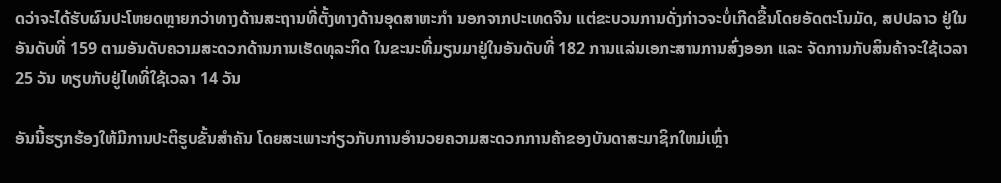ດວ່າຈະໄດ້ຮັບຜົນປະໂຫຍດຫຼາຍກວ່າທາງດ້ານສະຖານທີ່ຕັ້ງທາງດ້ານອຸດສາຫະກຳ ນອກຈາກປະເທດຈີນ ແຕ່ຂະບວນການດັ່ງກ່າວຈະບໍ່ເກີດຂື້ນໂດຍອັດຕະໂນມັດ, ສປປລາວ ຢູ່ໃນອັນດັບທີ່ 159 ຕາມອັນດັບຄວາມສະດວກດ້ານການເຮັດທຸລະກິດ ໃນຂະນະທີ່ມຽນມາຢູ່ໃນອັນດັບທີ່ 182 ການແລ່ນເອກະສານການສົ່ງອອກ ແລະ ຈັດການກັບສິນຄ້າຈະໃຊ້ເວລາ 25 ວັນ ທຽບກັບຢູ່ໄທທີ່ໃຊ້ເວລາ 14 ວັນ

ອັນນີ້ຮຽກຮ້ອງໃຫ້ມີການປະຕິຮູບຂັ້ນສຳຄັນ ໂດຍສະເພາະກ່ຽວກັບການອໍານວຍຄວາມສະດວກການຄ້າຂອງບັນດາສະມາຊິກໃຫມ່ເຫຼົ່າ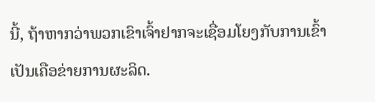ນີ້, ຖ້າຫາກວ່າພວກເຂົາເຈົ້າຢາກຈະເຊື່ອມໂຍງກັບການເຂົ້າເປັນເຄືອຂ່າຍການຜະລິດ.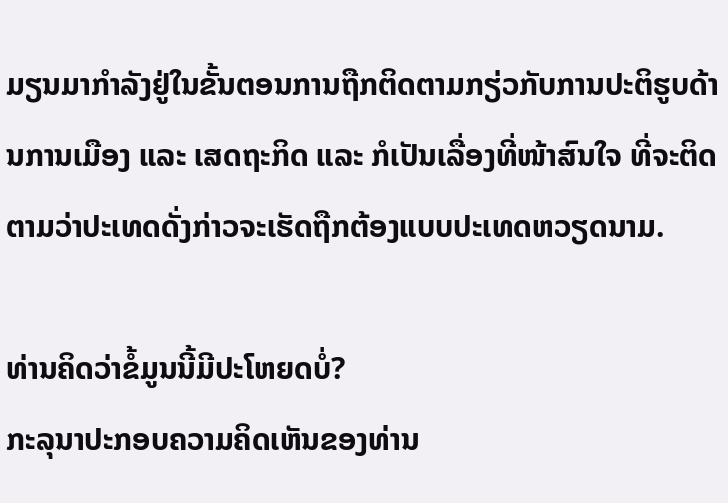ມຽນມາກໍາລັງຢູ່ໃນຂັ້ນຕອນການຖືກຕິດຕາມກຽ່ວກັບການປະຕິຮູບດ້ານການເມືອງ ແລະ ເສດຖະກິດ ແລະ ກໍເປັນເລື່ອງທີ່ໜ້າສົນໃຈ ທີ່ຈະຕິດຕາມວ່າປະເທດດັ່ງກ່າວຈະເຮັດຖືກຕ້ອງແບບປະເທດຫວຽດນາມ.

ທ່ານຄິດວ່າຂໍ້ມູນນີ້ມີປະໂຫຍດບໍ່?
ກະລຸນາປະກອບຄວາມຄິດເຫັນຂອງທ່ານ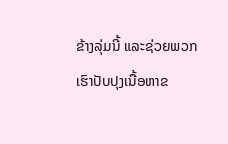ຂ້າງລຸ່ມນີ້ ແລະຊ່ວຍພວກເຮົາປັບປຸງເນື້ອຫາຂ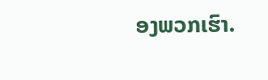ອງພວກເຮົາ.